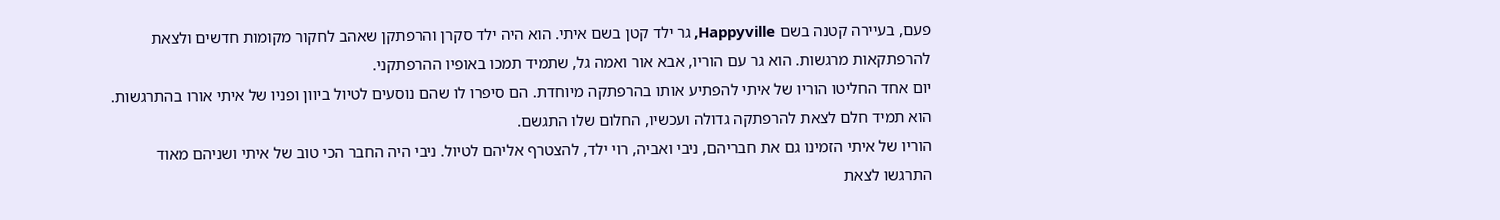פעם, בעיירה קטנה בשם Happyville, גר ילד קטן בשם איתי. הוא היה ילד סקרן והרפתקן שאהב לחקור מקומות חדשים ולצאת להרפתקאות מרגשות. הוא גר עם הוריו, אבא אור ואמה גל, שתמיד תמכו באופיו ההרפתקני.
יום אחד החליטו הוריו של איתי להפתיע אותו בהרפתקה מיוחדת. הם סיפרו לו שהם נוסעים לטיול ביוון ופניו של איתי אורו בהתרגשות. הוא תמיד חלם לצאת להרפתקה גדולה ועכשיו, החלום שלו התגשם.
הוריו של איתי הזמינו גם את חבריהם, ניבי ואביה, רוי ילד, להצטרף אליהם לטיול. ניבי היה החבר הכי טוב של איתי ושניהם מאוד התרגשו לצאת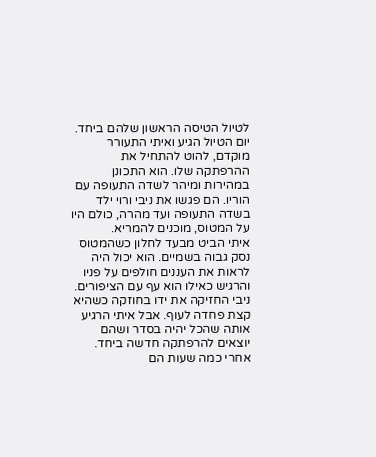לטיול הטיסה הראשון שלהם ביחד.
יום הטיול הגיע ואיתי התעורר מוקדם, להוט להתחיל את ההרפתקה שלו. הוא התכונן במהירות ומיהר לשדה התעופה עם הוריו. הם פגשו את ניבי ורוי ילד בשדה התעופה ועד מהרה, כולם היו על המטוס, מוכנים להמריא.
איתי הביט מבעד לחלון כשהמטוס נסק גבוה בשמיים. הוא יכול היה לראות את העננים חולפים על פניו והרגיש כאילו הוא עף עם הציפורים. ניבי החזיקה את ידו בחוזקה כשהיא קצת פחדה לעוף. אבל איתי הרגיע אותה שהכל יהיה בסדר ושהם יוצאים להרפתקה חדשה ביחד.
אחרי כמה שעות הם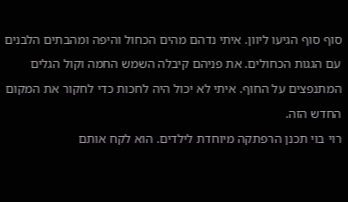סוף סוף הגיעו ליוון. איתי נדהם מהים הכחול והיפה ומהבתים הלבנים עם הגגות הכחולים. את פניהם קיבלה השמש החמה וקול הגלים המתנפצים על החוף. איתי לא יכול היה לחכות כדי לחקור את המקום החדש הזה.
רוי בוי תכנן הרפתקה מיוחדת לילדים. הוא לקח אותם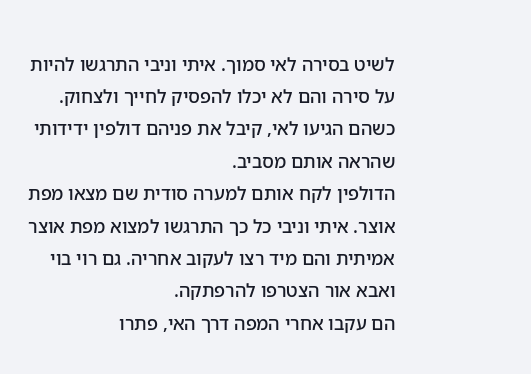לשיט בסירה לאי סמוך. איתי וניבי התרגשו להיות על סירה והם לא יכלו להפסיק לחייך ולצחוק. כשהם הגיעו לאי, קיבל את פניהם דולפין ידידותי שהראה אותם מסביב.
הדולפין לקח אותם למערה סודית שם מצאו מפת אוצר. איתי וניבי כל כך התרגשו למצוא מפת אוצר אמיתית והם מיד רצו לעקוב אחריה. גם רוי בוי ואבא אור הצטרפו להרפתקה.
הם עקבו אחרי המפה דרך האי, פתרו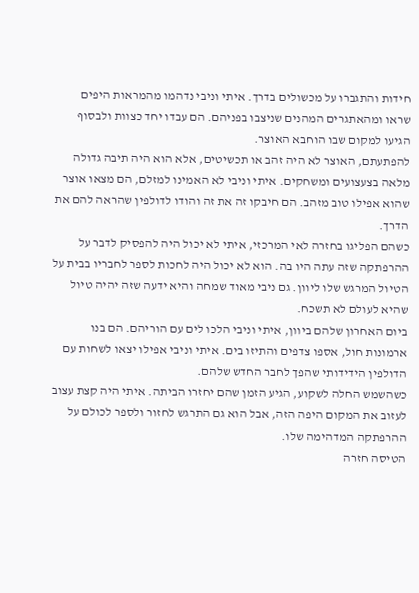חידות והתגברו על מכשולים בדרך. איתי וניבי נדהמו מהמראות היפים שראו ומהאתגרים המהנים שניצבו בפניהם. הם עבדו יחד כצוות ולבסוף הגיעו למקום שבו הוחבא האוצר.
להפתעתם, האוצר לא היה זהב או תכשיטים, אלא הוא היה תיבה גדולה מלאה בצעצועים ומשחקים. איתי וניבי לא האמינו למזלם, הם מצאו אוצר שהוא אפילו טוב מזהב. הם חיבקו זה את זה והודו לדולפין שהראה להם את הדרך.
כשהם הפליגו בחזרה לאי המרכזי, איתי לא יכול היה להפסיק לדבר על ההרפתקה שזה עתה היו בה. הוא לא יכול היה לחכות לספר לחבריו בבית על הטיול המרגש שלו ליוון. גם ניבי מאוד שמחה והיא ידעה שזה יהיה טיול שהיא לעולם לא תשכח.
ביום האחרון שלהם ביוון, איתי וניבי הלכו לים עם הוריהם. הם בנו ארמונות חול, אספו צדפים והתיזו בים. איתי וניבי אפילו יצאו לשחות עם הדולפין הידידותי שהפך לחבר החדש שלהם.
כשהשמש החלה לשקוע, הגיע הזמן שהם יחזרו הביתה. איתי היה קצת עצוב לעזוב את המקום היפה הזה, אבל הוא גם התרגש לחזור ולספר לכולם על ההרפתקה המדהימה שלו.
הטיסה חזרה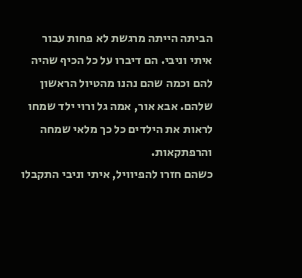הביתה הייתה מרגשת לא פחות עבור איתי וניבי. הם דיברו על כל הכיף שהיה להם וכמה שהם נהנו מהטיול הראשון שלהם. אבא אור, אמה גל ורוי ילד שמחו לראות את הילדים כל כך מלאי שמחה והרפתקאות.
כשהם חזרו להפיוויל, איתי וניבי התקבלו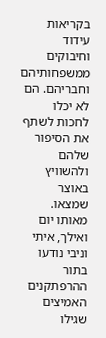בקריאות עידוד וחיבוקים ממשפחותיהם וחבריהם. הם לא יכלו לחכות לשתף את הסיפור שלהם ולהשוויץ באוצר שמצאו.
מאותו יום ואילך, איתי וניבי נודעו בתור ההרפתקנים האמיצים שגילו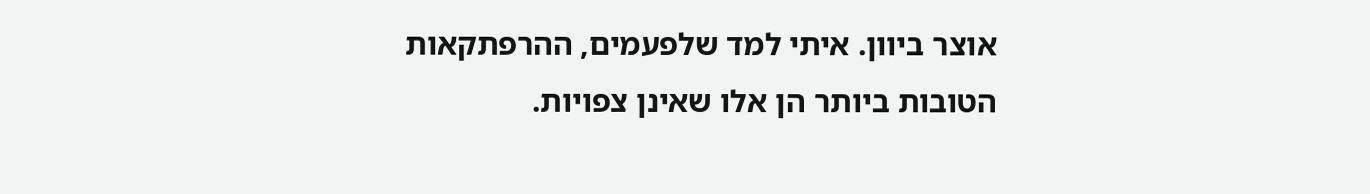אוצר ביוון. איתי למד שלפעמים, ההרפתקאות הטובות ביותר הן אלו שאינן צפויות.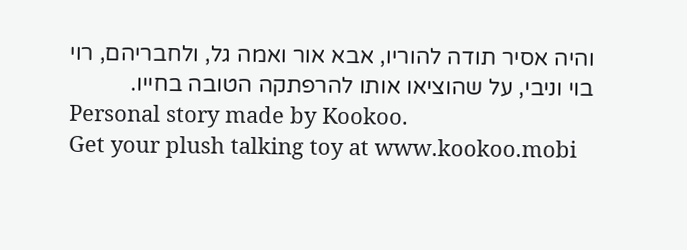והיה אסיר תודה להוריו, אבא אור ואמה גל, ולחבריהם, רוי בוי וניבי, על שהוציאו אותו להרפתקה הטובה בחייו.
Personal story made by Kookoo.
Get your plush talking toy at www.kookoo.mobi